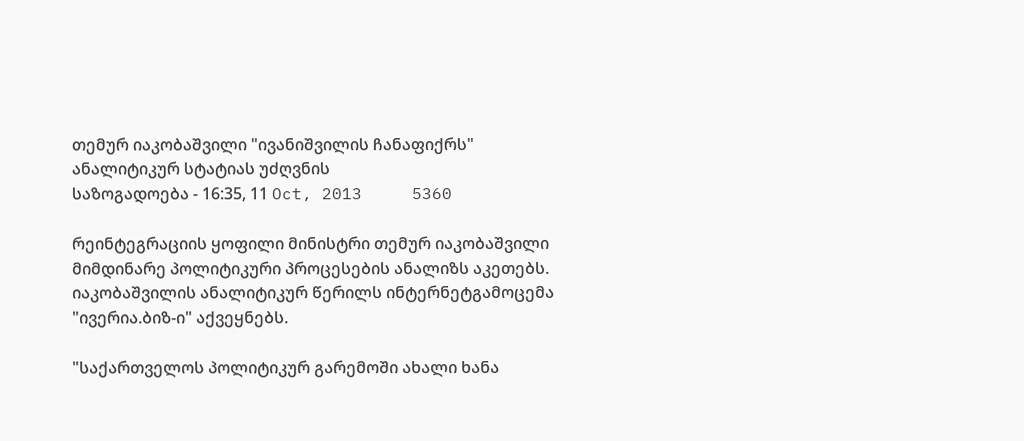თემურ იაკობაშვილი "ივანიშვილის ჩანაფიქრს" ანალიტიკურ სტატიას უძღვნის
საზოგადოება - 16:35, 11 Oct, 2013     5360

რეინტეგრაციის ყოფილი მინისტრი თემურ იაკობაშვილი მიმდინარე პოლიტიკური პროცესების ანალიზს აკეთებს. იაკობაშვილის ანალიტიკურ წერილს ინტერნეტგამოცემა "ივერია.ბიზ-ი" აქვეყნებს.

"საქართველოს პოლიტიკურ გარემოში ახალი ხანა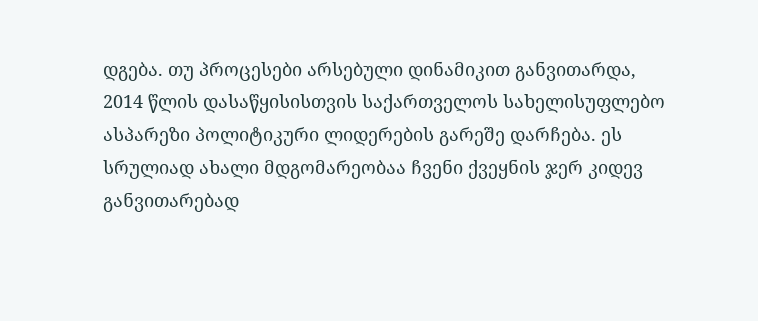დგება. თუ პროცესები არსებული დინამიკით განვითარდა, 2014 წლის დასაწყისისთვის საქართველოს სახელისუფლებო ასპარეზი პოლიტიკური ლიდერების გარეშე დარჩება. ეს სრულიად ახალი მდგომარეობაა ჩვენი ქვეყნის ჯერ კიდევ განვითარებად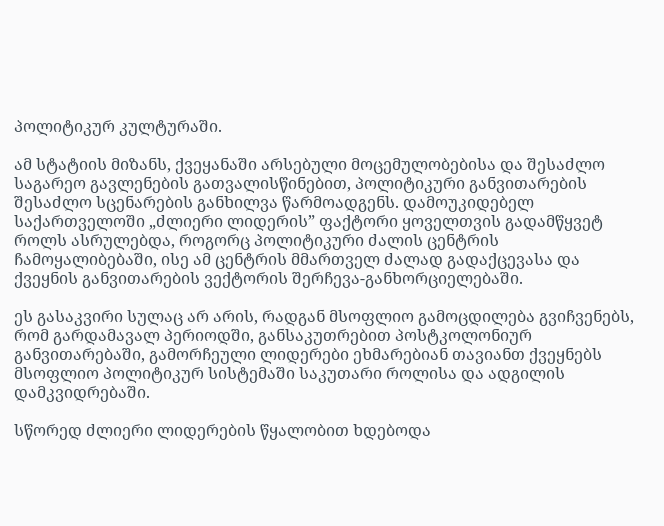პოლიტიკურ კულტურაში.

ამ სტატიის მიზანს, ქვეყანაში არსებული მოცემულობებისა და შესაძლო საგარეო გავლენების გათვალისწინებით, პოლიტიკური განვითარების შესაძლო სცენარების განხილვა წარმოადგენს. დამოუკიდებელ საქართველოში „ძლიერი ლიდერის” ფაქტორი ყოველთვის გადამწყვეტ როლს ასრულებდა, როგორც პოლიტიკური ძალის ცენტრის ჩამოყალიბებაში, ისე ამ ცენტრის მმართველ ძალად გადაქცევასა და ქვეყნის განვითარების ვექტორის შერჩევა-განხორციელებაში.

ეს გასაკვირი სულაც არ არის, რადგან მსოფლიო გამოცდილება გვიჩვენებს, რომ გარდამავალ პერიოდში, განსაკუთრებით პოსტკოლონიურ განვითარებაში, გამორჩეული ლიდერები ეხმარებიან თავიანთ ქვეყნებს მსოფლიო პოლიტიკურ სისტემაში საკუთარი როლისა და ადგილის დამკვიდრებაში.

სწორედ ძლიერი ლიდერების წყალობით ხდებოდა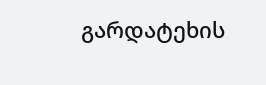გარდატეხის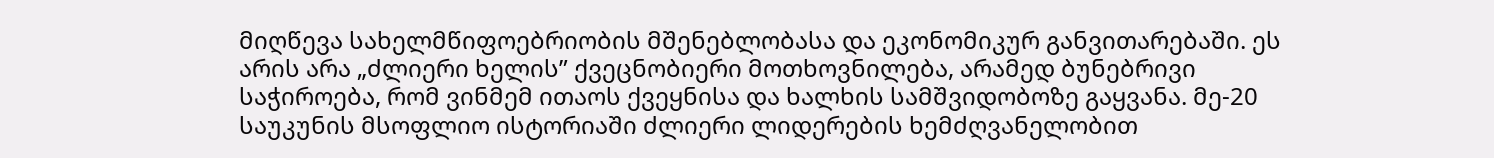მიღწევა სახელმწიფოებრიობის მშენებლობასა და ეკონომიკურ განვითარებაში. ეს არის არა „ძლიერი ხელის” ქვეცნობიერი მოთხოვნილება, არამედ ბუნებრივი საჭიროება, რომ ვინმემ ითაოს ქვეყნისა და ხალხის სამშვიდობოზე გაყვანა. მე-20 საუკუნის მსოფლიო ისტორიაში ძლიერი ლიდერების ხემძღვანელობით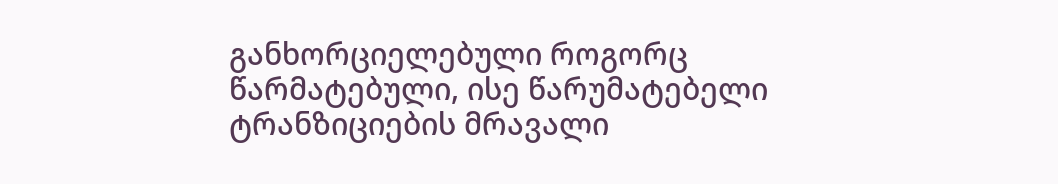განხორციელებული როგორც წარმატებული, ისე წარუმატებელი ტრანზიციების მრავალი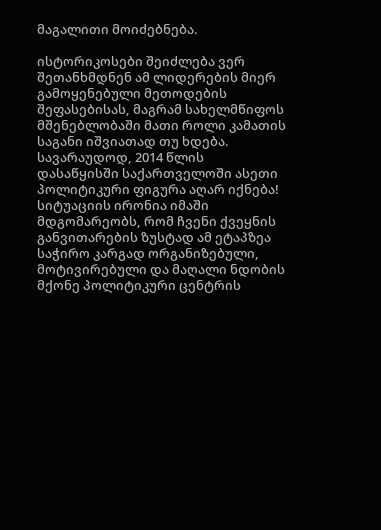მაგალითი მოიძებნება.

ისტორიკოსები შეიძლება ვერ შეთანხმდნენ ამ ლიდერების მიერ გამოყენებული მეთოდების შეფასებისას, მაგრამ სახელმწიფოს მშენებლობაში მათი როლი კამათის საგანი იშვიათად თუ ხდება. სავარაუდოდ, 2014 წლის დასაწყისში საქართველოში ასეთი პოლიტიკური ფიგურა აღარ იქნება! სიტუაციის ირონია იმაში მდგომარეობს, რომ ჩვენი ქვეყნის განვითარების ზუსტად ამ ეტაპზეა საჭირო კარგად ორგანიზებული, მოტივირებული და მაღალი ნდობის მქონე პოლიტიკური ცენტრის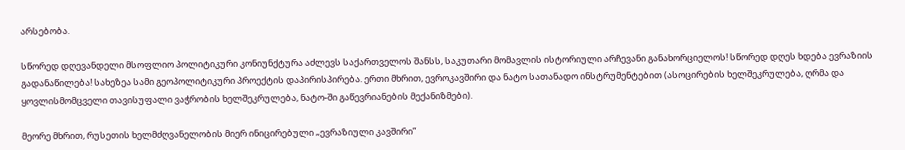არსებობა.

სწორედ დღევანდელი მსოფლიო პოლიტიკური კონიუნქტურა აძლევს საქართველოს შანსს, საკუთარი მომავლის ისტორიული არჩევანი განახორციელოს! სწორედ დღეს ხდება ევრაზიის გადანაწილება! სახეზეა სამი გეოპოლიტიკური პროექტის დაპირისპირება. ერთი მხრით, ევროკავშირი და ნატო სათანადო ინსტრუმენტებით (ასოცირების ხელშეკრულება, ღრმა და ყოვლისმომცველი თავისუფალი ვაჭრობის ხელშეკრულება, ნატო-ში გაწევრიანების მექანიზმები).

მეორე მხრით, რუსეთის ხელმძღვანელობის მიერ ინიცირებული „ევრაზიული კავშირი”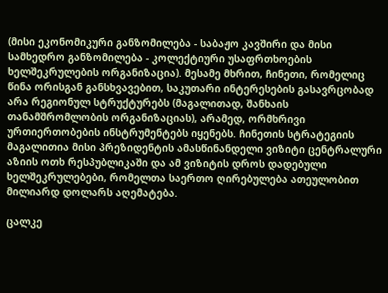(მისი ეკონომიკური განზომილება - საბაჟო კავშირი და მისი სამხედრო განზომილება - კოლექტიური უსაფრთხოების ხელშეკრულების ორგანიზაცია). მესამე მხრით, ჩინეთი, რომელიც წინა ორისგან განსხვავებით, საკუთარი ინტერესების გასავრცობად არა რეგიონულ სტრუქტურებს (მაგალითად, შანხაის თანამშრომლობის ორგანიზაციას), არამედ, ორმხრივი ურთიერთობების ინსტრუმენტებს იყენებს. ჩინეთის სტრატეგიის მაგალითია მისი პრეზიდენტის ამასწინანდელი ვიზიტი ცენტრალური აზიის ოთხ რესპუბლიკაში და ამ ვიზიტის დროს დადებული ხელშეკრულებები, რომელთა საერთო ღირებულება ათეულობით მილიარდ დოლარს აღემატება.

ცალკე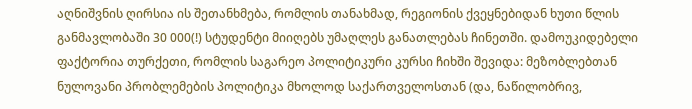აღნიშვნის ღირსია ის შეთანხმება, რომლის თანახმად, რეგიონის ქვეყნებიდან ხუთი წლის განმავლობაში 30 000(!) სტუდენტი მიიღებს უმაღლეს განათლებას ჩინეთში. დამოუკიდებელი ფაქტორია თურქეთი, რომლის საგარეო პოლიტიკური კურსი ჩიხში შევიდა: მეზობლებთან ნულოვანი პრობლემების პოლიტიკა მხოლოდ საქართველოსთან (და, ნაწილობრივ,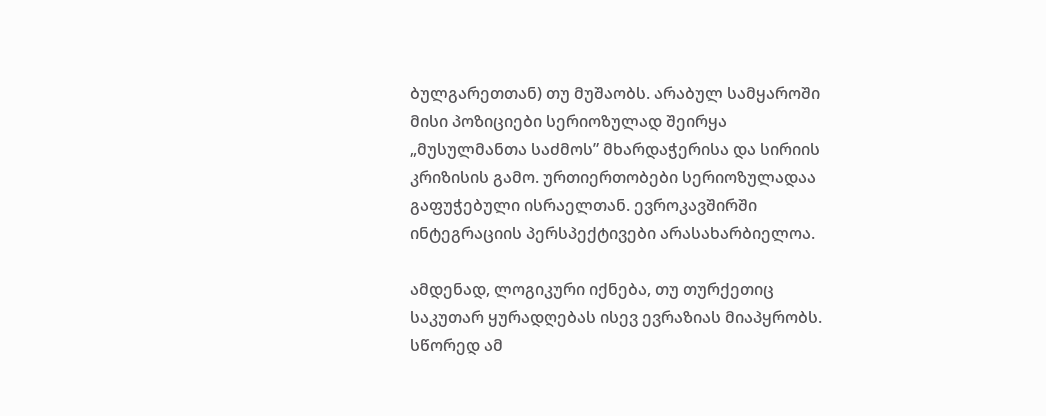ბულგარეთთან) თუ მუშაობს. არაბულ სამყაროში მისი პოზიციები სერიოზულად შეირყა „მუსულმანთა საძმოს” მხარდაჭერისა და სირიის კრიზისის გამო. ურთიერთობები სერიოზულადაა გაფუჭებული ისრაელთან. ევროკავშირში ინტეგრაციის პერსპექტივები არასახარბიელოა.

ამდენად, ლოგიკური იქნება, თუ თურქეთიც საკუთარ ყურადღებას ისევ ევრაზიას მიაპყრობს. სწორედ ამ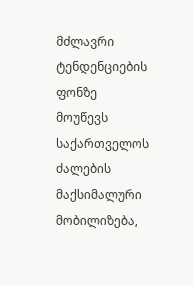მძლავრი ტენდენციების ფონზე მოუწევს საქართველოს ძალების მაქსიმალური მობილიზება,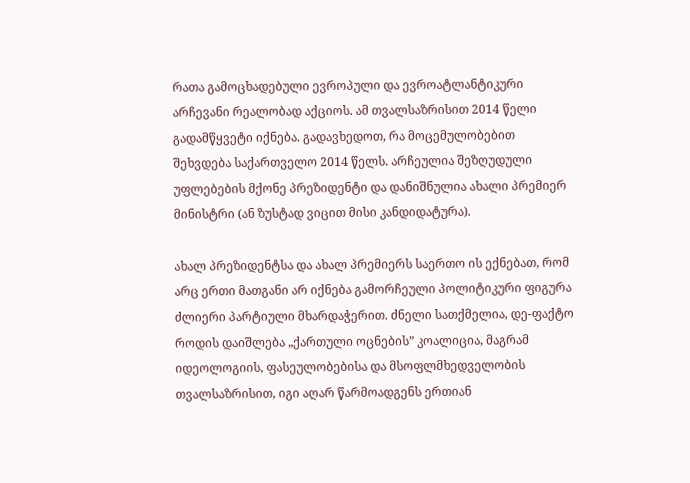რათა გამოცხადებული ევროპული და ევროატლანტიკური არჩევანი რეალობად აქციოს. ამ თვალსაზრისით 2014 წელი გადამწყვეტი იქნება. გადავხედოთ, რა მოცემულობებით შეხვდება საქართველო 2014 წელს. არჩეულია შეზღუდული უფლებების მქონე პრეზიდენტი და დანიშნულია ახალი პრემიერ მინისტრი (ან ზუსტად ვიცით მისი კანდიდატურა).

ახალ პრეზიდენტსა და ახალ პრემიერს საერთო ის ექნებათ, რომ არც ერთი მათგანი არ იქნება გამორჩეული პოლიტიკური ფიგურა ძლიერი პარტიული მხარდაჭერით. ძნელი სათქმელია, დე-ფაქტო როდის დაიშლება „ქართული ოცნების” კოალიცია, მაგრამ იდეოლოგიის, ფასეულობებისა და მსოფლმხედველობის თვალსაზრისით, იგი აღარ წარმოადგენს ერთიან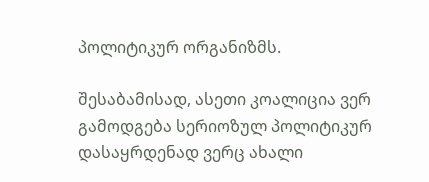პოლიტიკურ ორგანიზმს.

შესაბამისად, ასეთი კოალიცია ვერ გამოდგება სერიოზულ პოლიტიკურ დასაყრდენად ვერც ახალი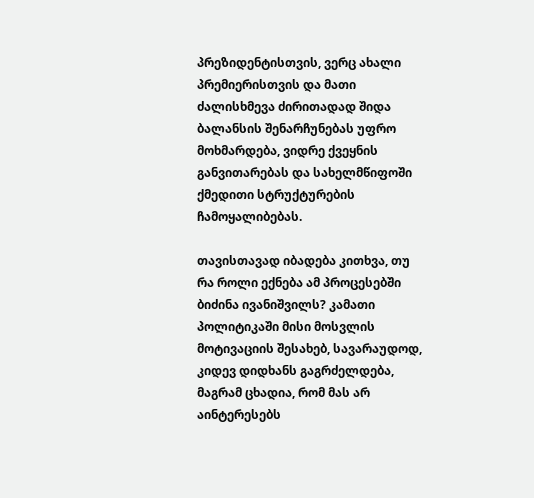პრეზიდენტისთვის, ვერც ახალი პრემიერისთვის და მათი ძალისხმევა ძირითადად შიდა ბალანსის შენარჩუნებას უფრო მოხმარდება, ვიდრე ქვეყნის განვითარებას და სახელმწიფოში ქმედითი სტრუქტურების ჩამოყალიბებას.

თავისთავად იბადება კითხვა, თუ რა როლი ექნება ამ პროცესებში ბიძინა ივანიშვილს? კამათი პოლიტიკაში მისი მოსვლის მოტივაციის შესახებ, სავარაუდოდ, კიდევ დიდხანს გაგრძელდება, მაგრამ ცხადია, რომ მას არ აინტერესებს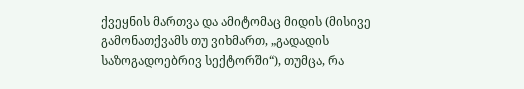ქვეყნის მართვა და ამიტომაც მიდის (მისივე გამონათქვამს თუ ვიხმართ, „გადადის საზოგადოებრივ სექტორში“), თუმცა, რა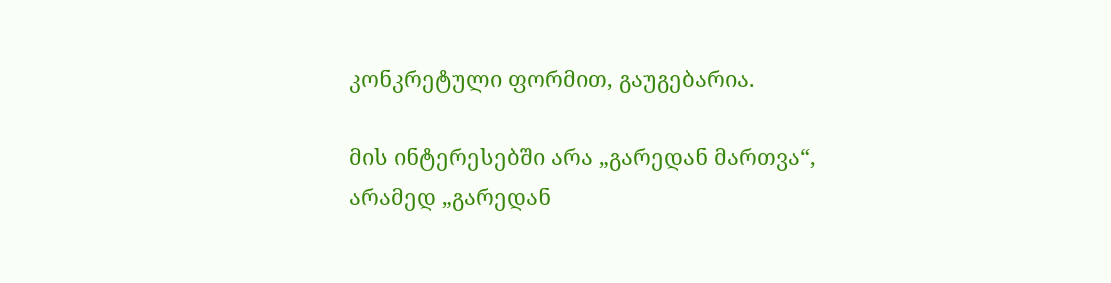კონკრეტული ფორმით, გაუგებარია.

მის ინტერესებში არა „გარედან მართვა“, არამედ „გარედან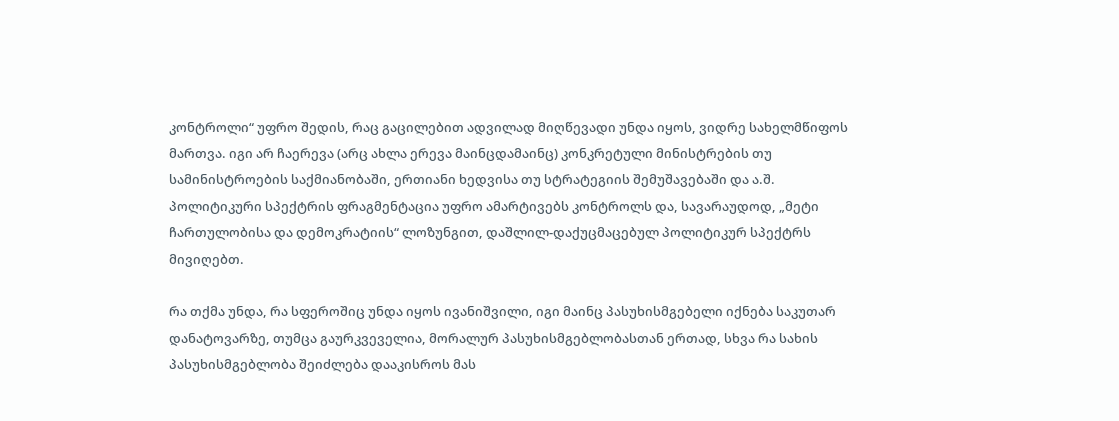კონტროლი“ უფრო შედის, რაც გაცილებით ადვილად მიღწევადი უნდა იყოს, ვიდრე სახელმწიფოს მართვა. იგი არ ჩაერევა (არც ახლა ერევა მაინცდამაინც) კონკრეტული მინისტრების თუ სამინისტროების საქმიანობაში, ერთიანი ხედვისა თუ სტრატეგიის შემუშავებაში და ა.შ. პოლიტიკური სპექტრის ფრაგმენტაცია უფრო ამარტივებს კონტროლს და, სავარაუდოდ, „მეტი ჩართულობისა და დემოკრატიის“ ლოზუნგით, დაშლილ-დაქუცმაცებულ პოლიტიკურ სპექტრს მივიღებთ.

რა თქმა უნდა, რა სფეროშიც უნდა იყოს ივანიშვილი, იგი მაინც პასუხისმგებელი იქნება საკუთარ დანატოვარზე, თუმცა გაურკვეველია, მორალურ პასუხისმგებლობასთან ერთად, სხვა რა სახის პასუხისმგებლობა შეიძლება დააკისროს მას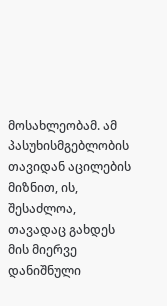მოსახლეობამ. ამ პასუხისმგებლობის თავიდან აცილების მიზნით, ის, შესაძლოა, თავადაც გახდეს მის მიერვე დანიშნული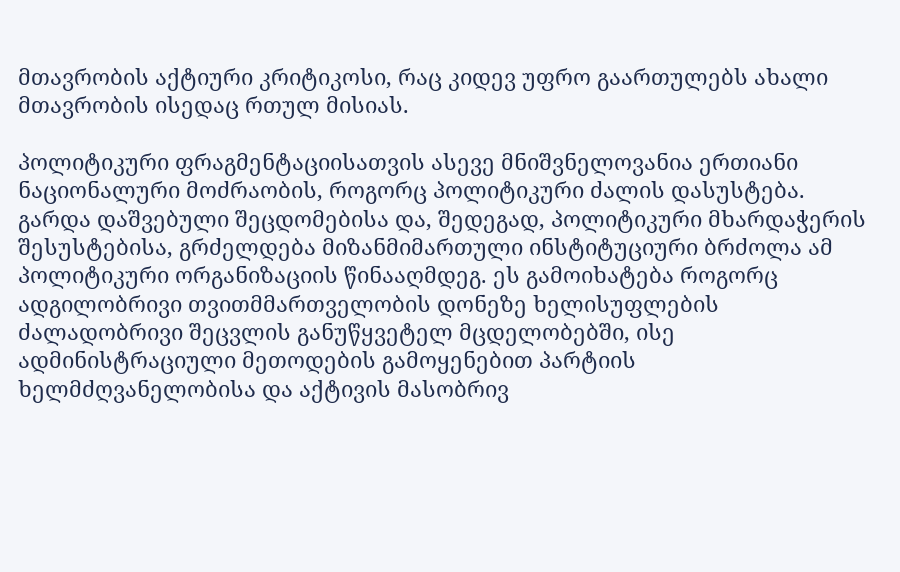მთავრობის აქტიური კრიტიკოსი, რაც კიდევ უფრო გაართულებს ახალი მთავრობის ისედაც რთულ მისიას.

პოლიტიკური ფრაგმენტაციისათვის ასევე მნიშვნელოვანია ერთიანი ნაციონალური მოძრაობის, როგორც პოლიტიკური ძალის დასუსტება. გარდა დაშვებული შეცდომებისა და, შედეგად, პოლიტიკური მხარდაჭერის შესუსტებისა, გრძელდება მიზანმიმართული ინსტიტუციური ბრძოლა ამ პოლიტიკური ორგანიზაციის წინააღმდეგ. ეს გამოიხატება როგორც ადგილობრივი თვითმმართველობის დონეზე ხელისუფლების ძალადობრივი შეცვლის განუწყვეტელ მცდელობებში, ისე ადმინისტრაციული მეთოდების გამოყენებით პარტიის ხელმძღვანელობისა და აქტივის მასობრივ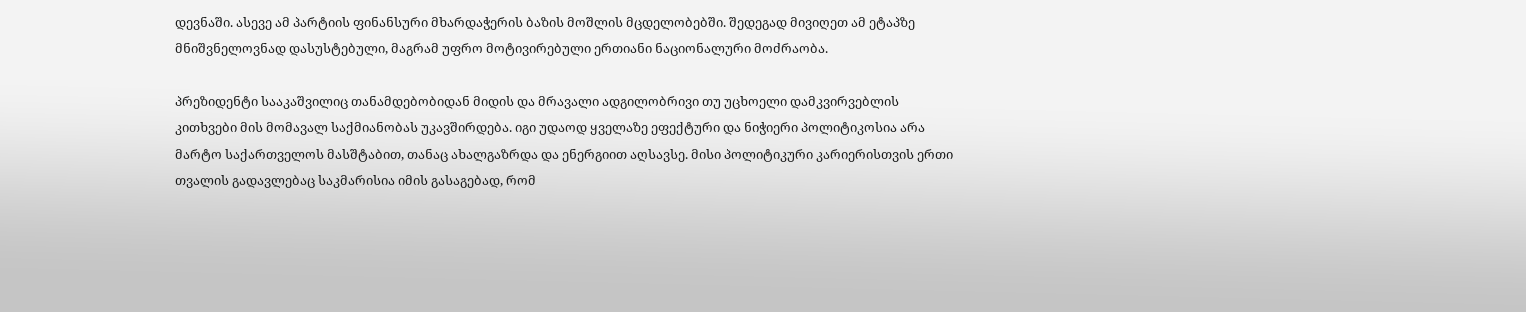დევნაში. ასევე ამ პარტიის ფინანსური მხარდაჭერის ბაზის მოშლის მცდელობებში. შედეგად მივიღეთ ამ ეტაპზე მნიშვნელოვნად დასუსტებული, მაგრამ უფრო მოტივირებული ერთიანი ნაციონალური მოძრაობა.

პრეზიდენტი სააკაშვილიც თანამდებობიდან მიდის და მრავალი ადგილობრივი თუ უცხოელი დამკვირვებლის კითხვები მის მომავალ საქმიანობას უკავშირდება. იგი უდაოდ ყველაზე ეფექტური და ნიჭიერი პოლიტიკოსია არა მარტო საქართველოს მასშტაბით, თანაც ახალგაზრდა და ენერგიით აღსავსე. მისი პოლიტიკური კარიერისთვის ერთი თვალის გადავლებაც საკმარისია იმის გასაგებად, რომ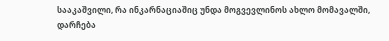სააკაშვილი, რა ინკარნაციაშიც უნდა მოგვევლინოს ახლო მომავალში, დარჩება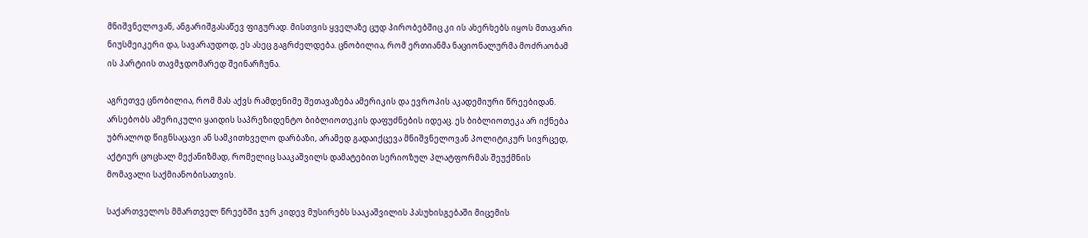მნიშვნელოვან, ანგარიშგასაწევ ფიგურად. მისთვის ყველაზე ცუდ პირობებშიც კი ის ახერხებს იყოს მთავარი ნიუსმეიკერი და, სავარაუდოდ, ეს ასეც გაგრძელდება. ცნობილია, რომ ერთიანმა ნაციონალურმა მოძრაობამ ის პარტიის თავმჯდომარედ შეინარჩუნა.

აგრეთვე ცნობილია, რომ მას აქვს რამდენიმე შეთავაზება ამერიკის და ევროპის აკადემიური წრეებიდან. არსებობს ამერიკული ყაიდის საპრეზიდენტო ბიბლიოთეკის დაფუძნების იდეაც. ეს ბიბლიოთეკა არ იქნება უბრალოდ წიგნსაცავი ან სამკითხველო დარბაზი, არამედ გადაიქცევა მნიშვნელოვან პოლიტიკურ სივრცედ, აქტიურ ცოცხალ მექანიზმად, რომელიც სააკაშვილს დამატებით სერიოზულ პლატფორმას შეუქმნის მომავალი საქმიანობისათვის.

საქართველოს მმართველ წრეებში ჯერ კიდევ მუსირებს სააკაშვილის პასუხისგებაში მიცემის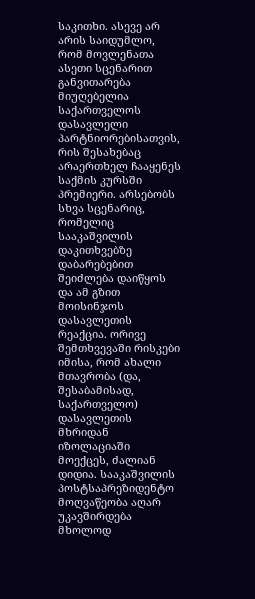საკითხი. ასევე არ არის საიდუმლო, რომ მოვლენათა ასეთი სცენარით განვითარება მიუღებელია საქართველოს დასავლელი პარტნიორებისათვის, რის შესახებაც არაერთხელ ჩააყენეს საქმის კურსში პრემიერი. არსებობს სხვა სცენარიც, რომელიც სააკაშვილის დაკითხვებზე დაბარებებით შეიძლება დაიწყოს და ამ გზით მოისინჯოს დასავლეთის რეაქცია. ორივე შემთხვევაში რისკები იმისა, რომ ახალი მთავრობა (და, შესაბამისად, საქართველო) დასავლეთის მხრიდან იზოლაციაში მოექცეს, ძალიან დიდია. სააკაშვილის პოსტსაპრეზიდენტო მოღვაწეობა აღარ უკავშირდება მხოლოდ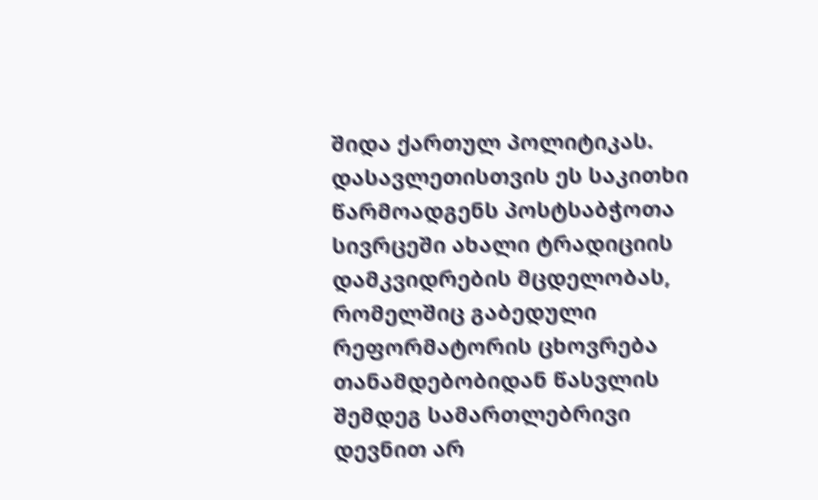შიდა ქართულ პოლიტიკას. დასავლეთისთვის ეს საკითხი წარმოადგენს პოსტსაბჭოთა სივრცეში ახალი ტრადიციის დამკვიდრების მცდელობას, რომელშიც გაბედული რეფორმატორის ცხოვრება თანამდებობიდან წასვლის შემდეგ სამართლებრივი დევნით არ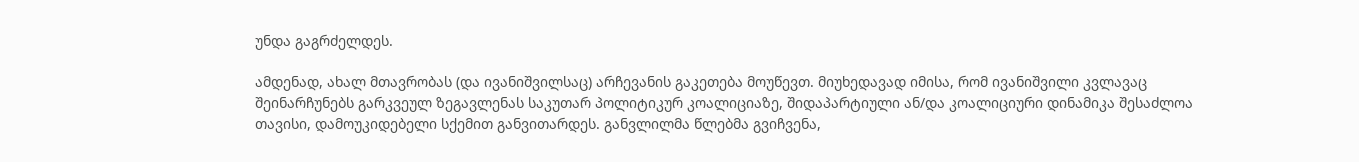უნდა გაგრძელდეს.

ამდენად, ახალ მთავრობას (და ივანიშვილსაც) არჩევანის გაკეთება მოუწევთ. მიუხედავად იმისა, რომ ივანიშვილი კვლავაც შეინარჩუნებს გარკვეულ ზეგავლენას საკუთარ პოლიტიკურ კოალიციაზე, შიდაპარტიული ან/და კოალიციური დინამიკა შესაძლოა თავისი, დამოუკიდებელი სქემით განვითარდეს. განვლილმა წლებმა გვიჩვენა,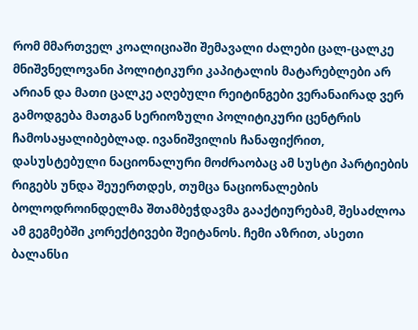რომ მმართველ კოალიციაში შემავალი ძალები ცალ-ცალკე მნიშვნელოვანი პოლიტიკური კაპიტალის მატარებლები არ არიან და მათი ცალკე აღებული რეიტინგები ვერანაირად ვერ გამოდგება მათგან სერიოზული პოლიტიკური ცენტრის ჩამოსაყალიბებლად. ივანიშვილის ჩანაფიქრით, დასუსტებული ნაციონალური მოძრაობაც ამ სუსტი პარტიების რიგებს უნდა შეუერთდეს, თუმცა ნაციონალების ბოლოდროინდელმა შთამბეჭდავმა გააქტიურებამ, შესაძლოა ამ გეგმებში კორექტივები შეიტანოს. ჩემი აზრით, ასეთი ბალანსი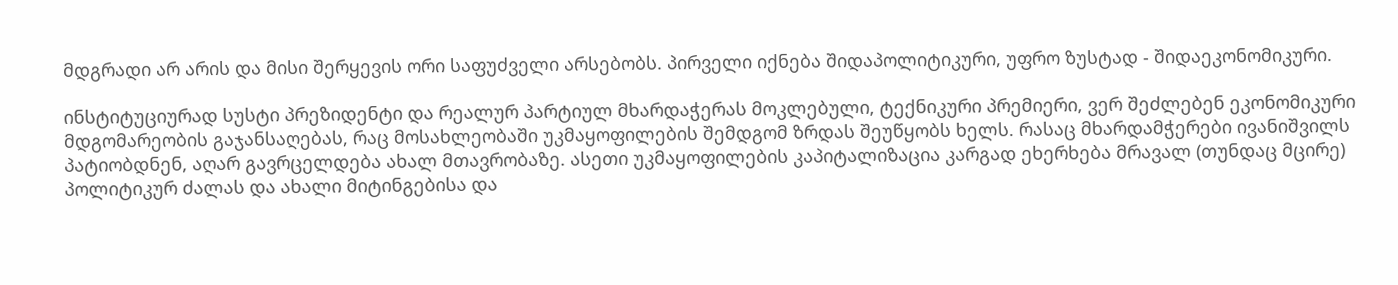მდგრადი არ არის და მისი შერყევის ორი საფუძველი არსებობს. პირველი იქნება შიდაპოლიტიკური, უფრო ზუსტად - შიდაეკონომიკური.

ინსტიტუციურად სუსტი პრეზიდენტი და რეალურ პარტიულ მხარდაჭერას მოკლებული, ტექნიკური პრემიერი, ვერ შეძლებენ ეკონომიკური მდგომარეობის გაჯანსაღებას, რაც მოსახლეობაში უკმაყოფილების შემდგომ ზრდას შეუწყობს ხელს. რასაც მხარდამჭერები ივანიშვილს პატიობდნენ, აღარ გავრცელდება ახალ მთავრობაზე. ასეთი უკმაყოფილების კაპიტალიზაცია კარგად ეხერხება მრავალ (თუნდაც მცირე) პოლიტიკურ ძალას და ახალი მიტინგებისა და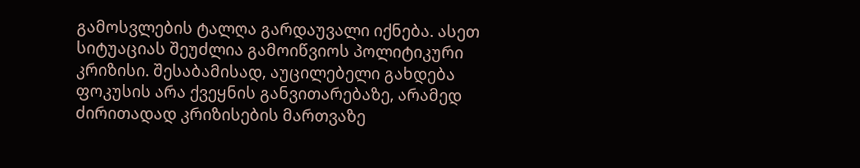გამოსვლების ტალღა გარდაუვალი იქნება. ასეთ სიტუაციას შეუძლია გამოიწვიოს პოლიტიკური კრიზისი. შესაბამისად, აუცილებელი გახდება ფოკუსის არა ქვეყნის განვითარებაზე, არამედ ძირითადად კრიზისების მართვაზე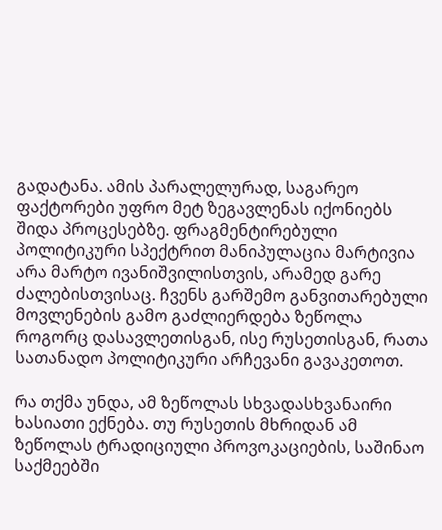გადატანა. ამის პარალელურად, საგარეო ფაქტორები უფრო მეტ ზეგავლენას იქონიებს შიდა პროცესებზე. ფრაგმენტირებული პოლიტიკური სპექტრით მანიპულაცია მარტივია არა მარტო ივანიშვილისთვის, არამედ გარე ძალებისთვისაც. ჩვენს გარშემო განვითარებული მოვლენების გამო გაძლიერდება ზეწოლა როგორც დასავლეთისგან, ისე რუსეთისგან, რათა სათანადო პოლიტიკური არჩევანი გავაკეთოთ.

რა თქმა უნდა, ამ ზეწოლას სხვადასხვანაირი ხასიათი ექნება. თუ რუსეთის მხრიდან ამ ზეწოლას ტრადიციული პროვოკაციების, საშინაო საქმეებში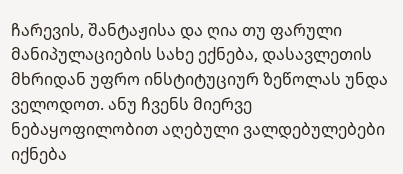ჩარევის, შანტაჟისა და ღია თუ ფარული მანიპულაციების სახე ექნება, დასავლეთის მხრიდან უფრო ინსტიტუციურ ზეწოლას უნდა ველოდოთ. ანუ ჩვენს მიერვე ნებაყოფილობით აღებული ვალდებულებები იქნება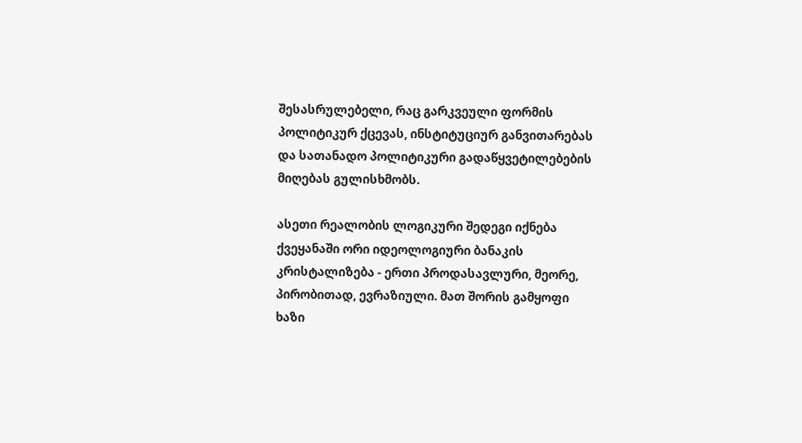შესასრულებელი, რაც გარკვეული ფორმის პოლიტიკურ ქცევას, ინსტიტუციურ განვითარებას და სათანადო პოლიტიკური გადაწყვეტილებების მიღებას გულისხმობს.

ასეთი რეალობის ლოგიკური შედეგი იქნება ქვეყანაში ორი იდეოლოგიური ბანაკის კრისტალიზება - ერთი პროდასავლური, მეორე, პირობითად, ევრაზიული. მათ შორის გამყოფი ხაზი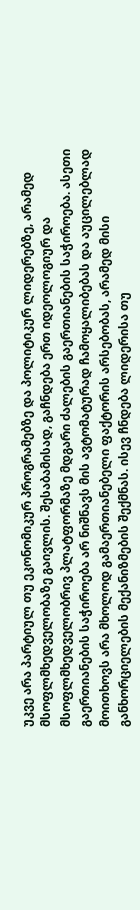უკვე არა პარტიულ თუ ეკონომიკურ პროგრამებზე და პოლიტიკურ ლიდერებზე, არამედ მსოფლმხედველობაზე გაივლის. შესაბამისად, გაჩნდება ერთ იდეოლოგიურ და მსოფლმხედველობრივ პლატფორმაზე მდგარი ძალების გაერთიანების საჭიროება. ასეთი გაერთიანების საჭიროება არ ნიშნავს მის ავტომატურად ჩამოყალიბებას და აუცილებლად მოითხოვს არა მხოლოდ გამაერთიანებელი ფაქტორის არსებობას, არამედ მისი განხორციელების მექანიზმების შექმნას. ისევ ჩნდება ლიდერისა თუ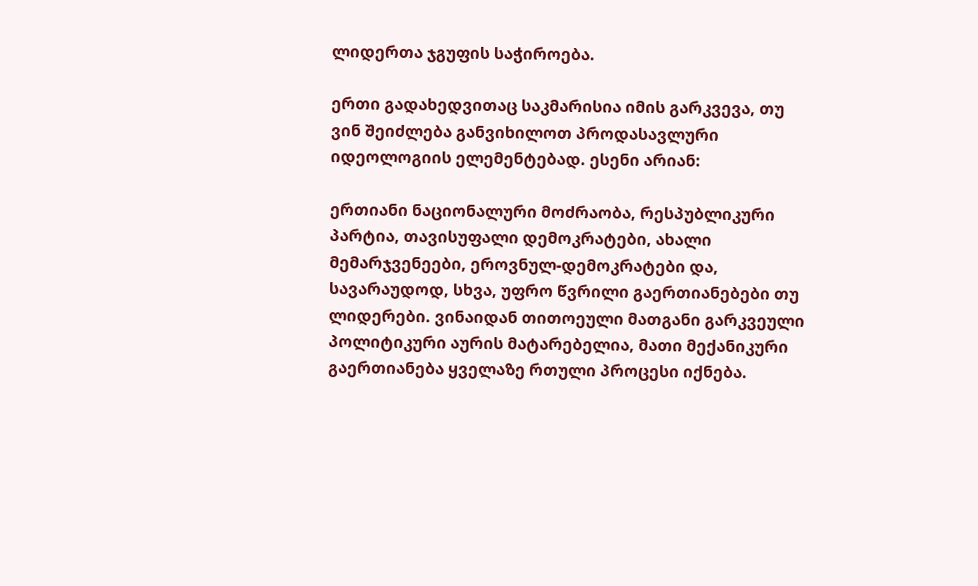ლიდერთა ჯგუფის საჭიროება.

ერთი გადახედვითაც საკმარისია იმის გარკვევა, თუ ვინ შეიძლება განვიხილოთ პროდასავლური იდეოლოგიის ელემენტებად. ესენი არიან:

ერთიანი ნაციონალური მოძრაობა, რესპუბლიკური პარტია, თავისუფალი დემოკრატები, ახალი მემარჯვენეები, ეროვნულ-დემოკრატები და, სავარაუდოდ, სხვა, უფრო წვრილი გაერთიანებები თუ ლიდერები. ვინაიდან თითოეული მათგანი გარკვეული პოლიტიკური აურის მატარებელია, მათი მექანიკური გაერთიანება ყველაზე რთული პროცესი იქნება.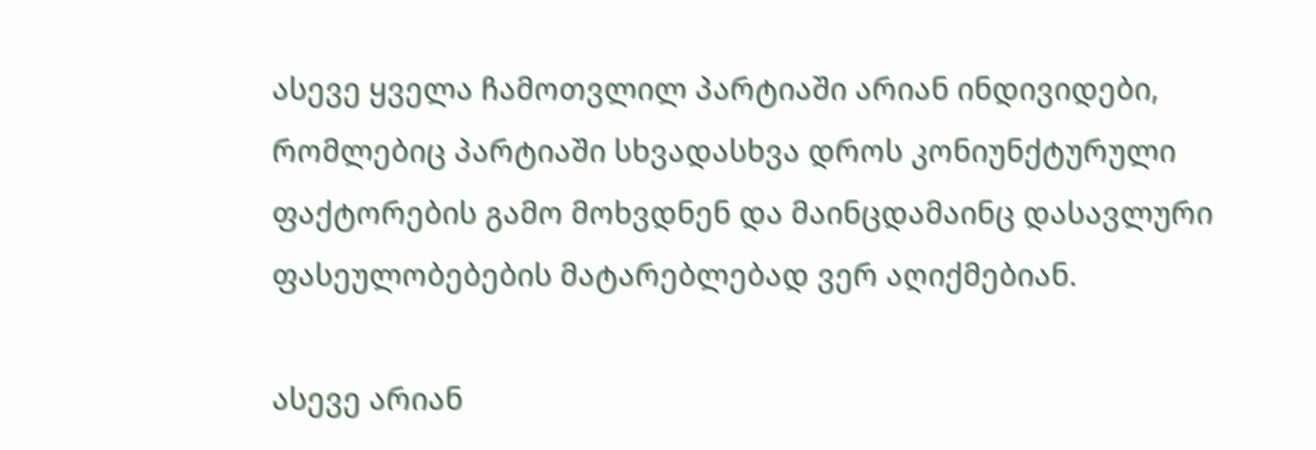ასევე ყველა ჩამოთვლილ პარტიაში არიან ინდივიდები, რომლებიც პარტიაში სხვადასხვა დროს კონიუნქტურული ფაქტორების გამო მოხვდნენ და მაინცდამაინც დასავლური ფასეულობებების მატარებლებად ვერ აღიქმებიან.

ასევე არიან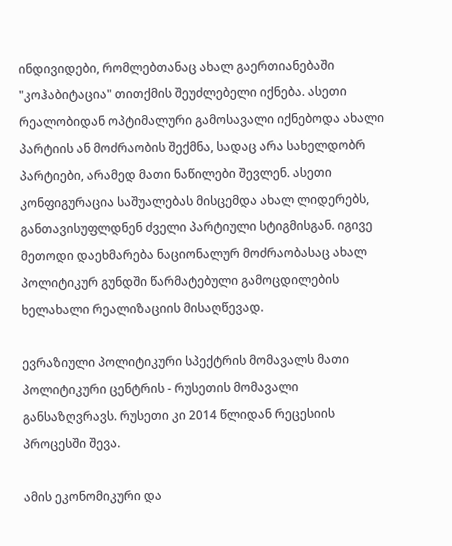ინდივიდები, რომლებთანაც ახალ გაერთიანებაში "კოჰაბიტაცია" თითქმის შეუძლებელი იქნება. ასეთი რეალობიდან ოპტიმალური გამოსავალი იქნებოდა ახალი პარტიის ან მოძრაობის შექმნა, სადაც არა სახელდობრ პარტიები, არამედ მათი ნაწილები შევლენ. ასეთი კონფიგურაცია საშუალებას მისცემდა ახალ ლიდერებს, განთავისუფლდნენ ძველი პარტიული სტიგმისგან. იგივე მეთოდი დაეხმარება ნაციონალურ მოძრაობასაც ახალ პოლიტიკურ გუნდში წარმატებული გამოცდილების ხელახალი რეალიზაციის მისაღწევად.

ევრაზიული პოლიტიკური სპექტრის მომავალს მათი პოლიტიკური ცენტრის - რუსეთის მომავალი განსაზღვრავს. რუსეთი კი 2014 წლიდან რეცესიის პროცესში შევა.

ამის ეკონომიკური და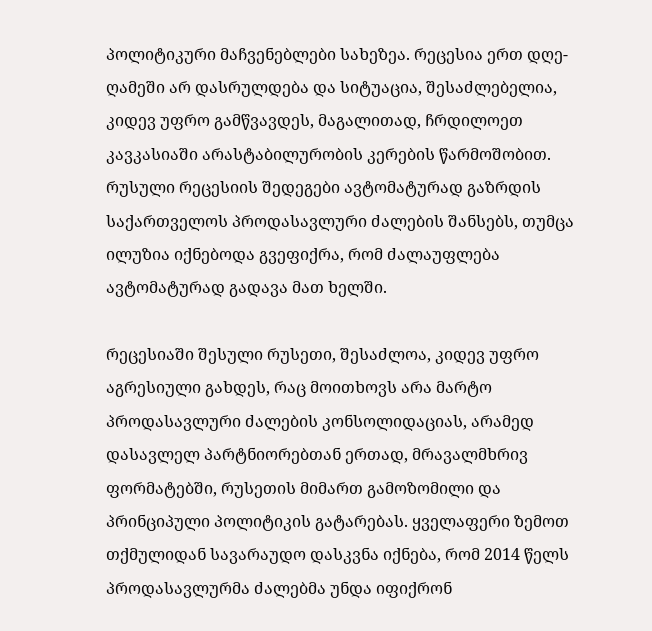პოლიტიკური მაჩვენებლები სახეზეა. რეცესია ერთ დღე-ღამეში არ დასრულდება და სიტუაცია, შესაძლებელია, კიდევ უფრო გამწვავდეს, მაგალითად, ჩრდილოეთ კავკასიაში არასტაბილურობის კერების წარმოშობით. რუსული რეცესიის შედეგები ავტომატურად გაზრდის საქართველოს პროდასავლური ძალების შანსებს, თუმცა ილუზია იქნებოდა გვეფიქრა, რომ ძალაუფლება ავტომატურად გადავა მათ ხელში.

რეცესიაში შესული რუსეთი, შესაძლოა, კიდევ უფრო აგრესიული გახდეს, რაც მოითხოვს არა მარტო პროდასავლური ძალების კონსოლიდაციას, არამედ დასავლელ პარტნიორებთან ერთად, მრავალმხრივ ფორმატებში, რუსეთის მიმართ გამოზომილი და პრინციპული პოლიტიკის გატარებას. ყველაფერი ზემოთ თქმულიდან სავარაუდო დასკვნა იქნება, რომ 2014 წელს პროდასავლურმა ძალებმა უნდა იფიქრონ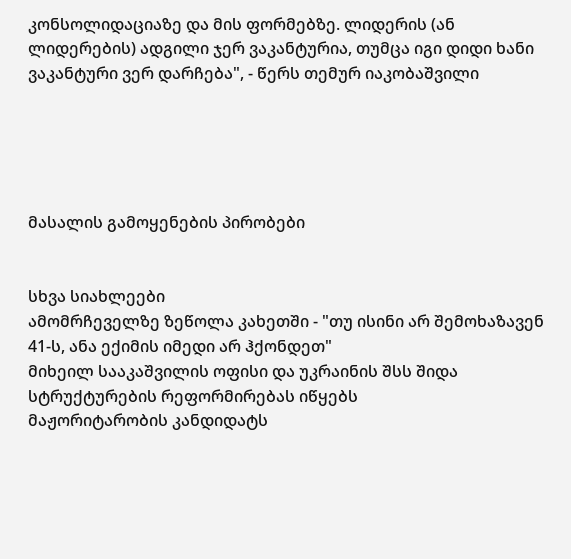კონსოლიდაციაზე და მის ფორმებზე. ლიდერის (ან ლიდერების) ადგილი ჯერ ვაკანტურია, თუმცა იგი დიდი ხანი ვაკანტური ვერ დარჩება", - წერს თემურ იაკობაშვილი





მასალის გამოყენების პირობები


სხვა სიახლეები
ამომრჩეველზე ზეწოლა კახეთში - "თუ ისინი არ შემოხაზავენ 41-ს, ანა ექიმის იმედი არ ჰქონდეთ"
მიხეილ სააკაშვილის ოფისი და უკრაინის შსს შიდა სტრუქტურების რეფორმირებას იწყებს
მაჟორიტარობის კანდიდატს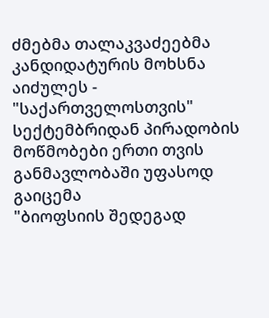ძმებმა თალაკვაძეებმა კანდიდატურის მოხსნა აიძულეს - "საქართველოსთვის"
სექტემბრიდან პირადობის მოწმობები ერთი თვის განმავლობაში უფასოდ გაიცემა
"ბიოფსიის შედეგად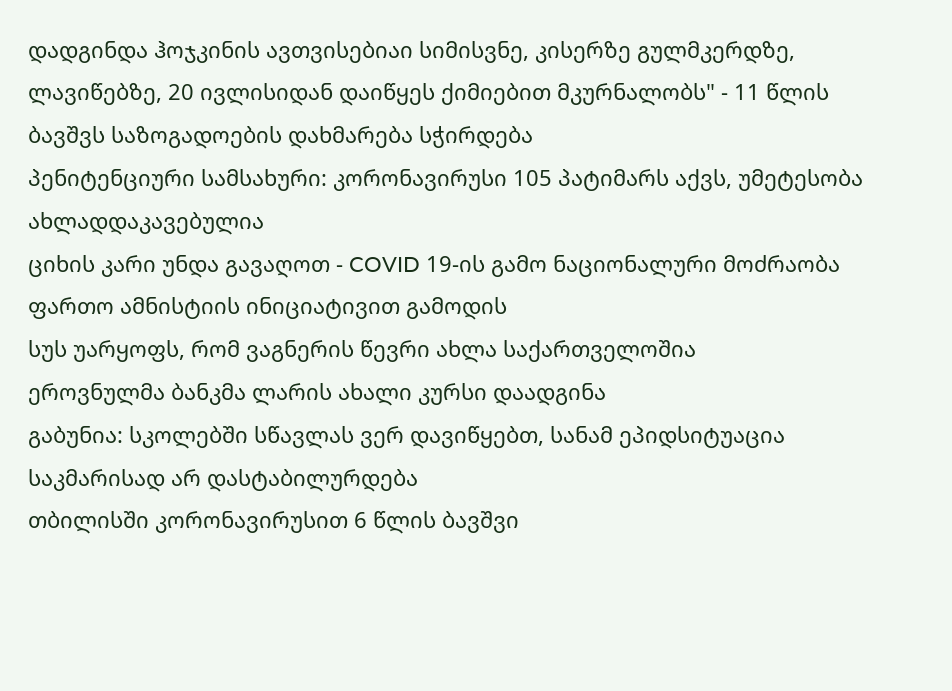დადგინდა ჰოჯკინის ავთვისებიაი სიმისვნე, კისერზე გულმკერდზე, ლავიწებზე, 20 ივლისიდან დაიწყეს ქიმიებით მკურნალობს" - 11 წლის ბავშვს საზოგადოების დახმარება სჭირდება
პენიტენციური სამსახური: კორონავირუსი 105 პატიმარს აქვს, უმეტესობა ახლადდაკავებულია
ციხის კარი უნდა გავაღოთ - COVID 19-ის გამო ნაციონალური მოძრაობა ფართო ამნისტიის ინიციატივით გამოდის
სუს უარყოფს, რომ ვაგნერის წევრი ახლა საქართველოშია
ეროვნულმა ბანკმა ლარის ახალი კურსი დაადგინა
გაბუნია: სკოლებში სწავლას ვერ დავიწყებთ, სანამ ეპიდსიტუაცია საკმარისად არ დასტაბილურდება
თბილისში კორონავირუსით 6 წლის ბავშვი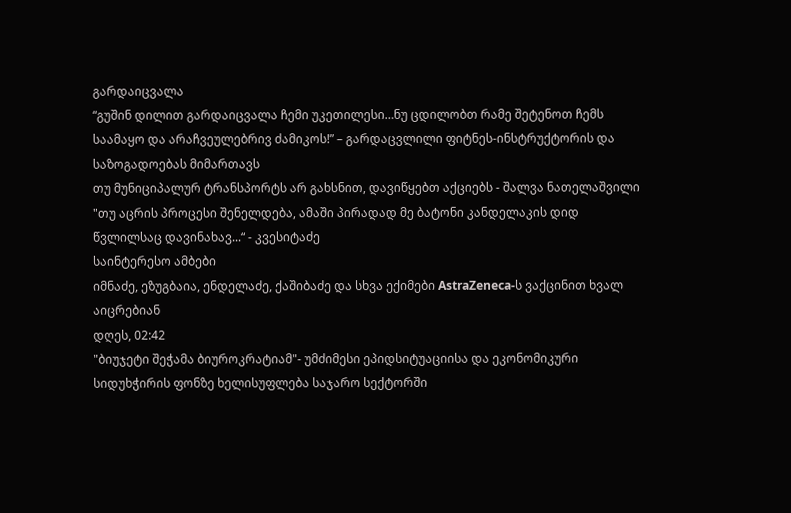გარდაიცვალა
“გუშინ დილით გარდაიცვალა ჩემი უკეთილესი…ნუ ცდილობთ რამე შეტენოთ ჩემს საამაყო და არაჩვეულებრივ ძამიკოს!” – გარდაცვლილი ფიტნეს-ინსტრუქტორის და საზოგადოებას მიმართავს
თუ მუნიციპალურ ტრანსპორტს არ გახსნით, დავიწყებთ აქციებს - შალვა ნათელაშვილი
"თუ აცრის პროცესი შენელდება, ამაში პირადად მე ბატონი კანდელაკის დიდ წვლილსაც დავინახავ...“ - კვესიტაძე
საინტერესო ამბები
იმნაძე, ეზუგბაია, ენდელაძე, ქაშიბაძე და სხვა ექიმები AstraZeneca-ს ვაქცინით ხვალ აიცრებიან
დღეს, 02:42
"ბიუჯეტი შეჭამა ბიუროკრატიამ"- უმძიმესი ეპიდსიტუაციისა და ეკონომიკური სიდუხჭირის ფონზე ხელისუფლება საჯარო სექტორში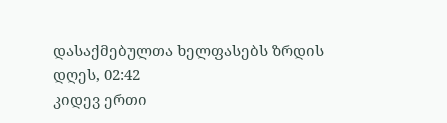დასაქმებულთა ხელფასებს ზრდის
დღეს, 02:42
კიდევ ერთი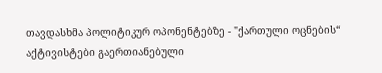თავდასხმა პოლიტიკურ ოპონენტებზე - "ქართული ოცნების“ აქტივისტები გაერთიანებული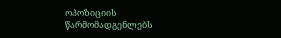ოპოზიციის წარმომადგენლებს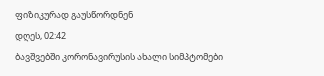ფიზიკურად გაუსწორდნენ
დღეს, 02:42
ბავშვებში კორონავირუსის ახალი სიმპტომები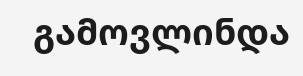გამოვლინდა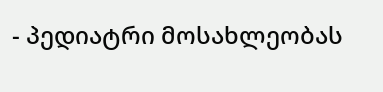- პედიატრი მოსახლეობას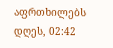აფრთხილებს
დღეს, 02:42